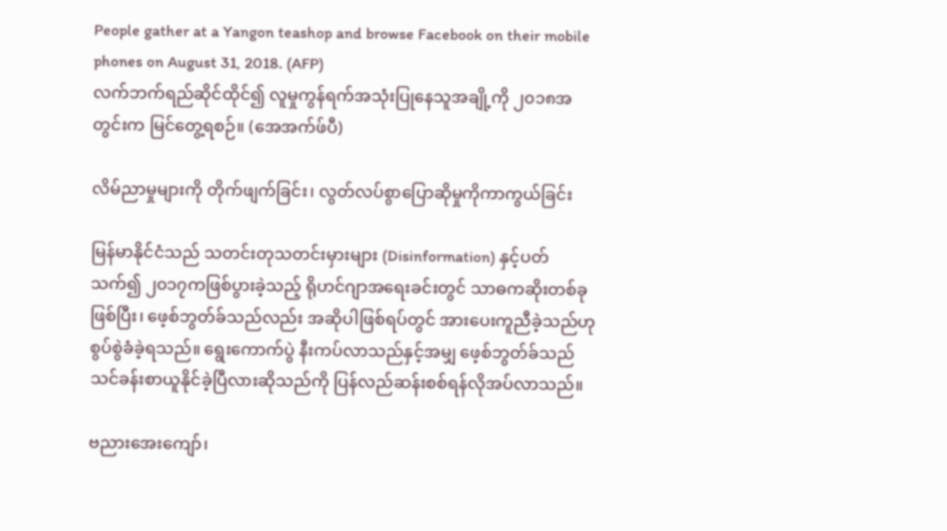People gather at a Yangon teashop and browse Facebook on their mobile phones on August 31, 2018. (AFP)
လက်ဘက်ရည်ဆိုင်ထိုင်၍ လူမှုကွန်ရက်အသုံးပြုနေသူအချို့ကို ၂၀၁၈အတွင်းက မြင်တွေ့ရစဉ်။ (အေအက်ဖ်ပီ)

လိမ်ညာမှုများကို တိုက်ဖျက်ခြင်း၊ လွတ်လပ်စွာပြောဆိုမှုကိုကာကွယ်ခြင်း

မြန်မာနိုင်ငံသည် သတင်းတုသတင်းမှားများ (Disinformation) နှင့်ပတ်သက်၍ ၂၀၁၇ကဖြစ်ပွားခဲ့သည့် ရိုဟင်ဂျာအရေးခင်းတွင် သာဓကဆိုးတစ်ခုဖြစ်ပြီး၊ ဖေ့စ်ဘွတ်ခ်သည်လည်း အဆိုပါဖြစ်ရပ်တွင် အားပေးကူညီခဲ့သည်ဟု စွပ်စွဲခံခဲ့ရသည်။ ရွေးကောက်ပွဲ နီးကပ်လာသည်နှင့်အမျှ ဖေ့စ်ဘွတ်ခ်သည် သင်ခန်းစာယူနိုင်ခဲ့ပြီလားဆိုသည်ကို ပြန်လည်ဆန်းစစ်ရန်လိုအပ်လာသည်။

ဗညားအေးကျော်၊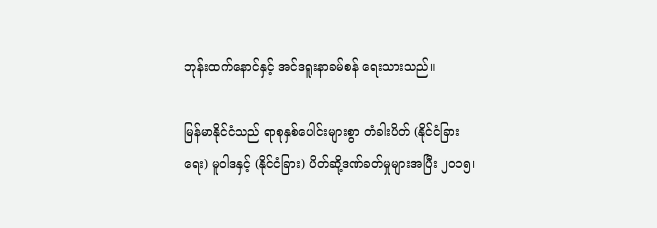ဘုန်းထက်နောင်နှင့် အင်ဒရူးနာခမ်စန် ရေးသားသည်။

မြန်မာနိုင်ငံသည် ရာစုနှစ်ပေါင်းများစွာ တံခါးပိတ် (နိုင်ငံခြားရေး) မူဝါဒနှင့် (နိုင်ငံခြား) ပိတ်ဆို့ဒဏ်ခတ်မှုများအပြီး ၂၀၁၅၊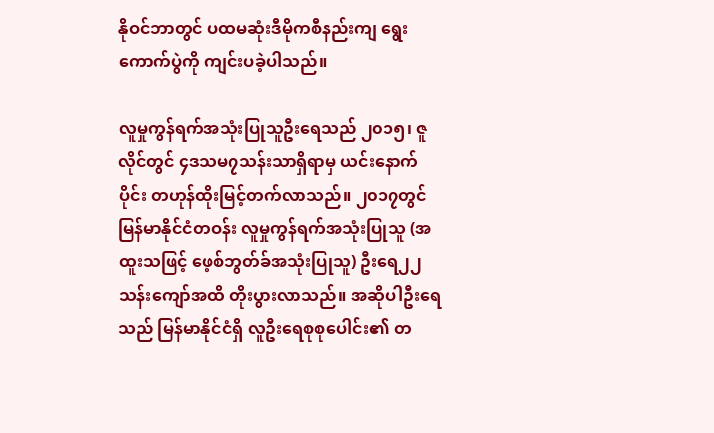နိုဝင်ဘာတွင် ပထမဆုံးဒီမိုကစီနည်းကျ ရွေးကောက်ပွဲကို ကျင်းပခဲ့ပါသည်။

လူမှုကွန်ရက်အသုံးပြုသူဦးရေသည် ၂၀၁၅၊ ဇူလိုင်တွင် ၄ဒသမ၇သန်းသာရှိရာမှ ယင်းနောက်ပိုင်း တဟုန်ထိုးမြင့်တက်လာသည်။ ၂၀၁၇တွင် မြန်မာနိုင်ငံတဝန်း လူမှုကွန်ရက်အသုံးပြုသူ (အထူးသဖြင့် ဖေ့စ်ဘွတ်ခ်အသုံးပြုသူ) ဦးရေ၂၂ သန်းကျော်အထိ တိုးပွားလာသည်။ အဆိုပါဦးရေသည် မြန်မာနိုင်ငံရှိ လူဦးရေစုစုပေါင်း၏ တ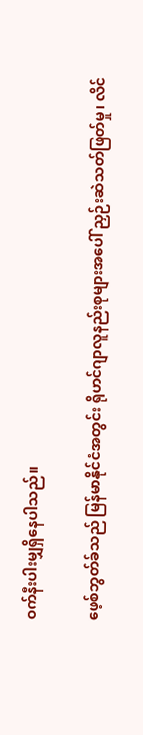ဝက်နီးပါးမျှရှိနေပါသည်။

ဖေ့စ်ဘွတ်ခ်သည် မြန်မာနိုင်ငံအတွင်း ရိုဟင်ဂျာလူနည်းစုများအပေါ် ညှဉ်းဆဲသတ်ဖြတ်မှု၊ လိင်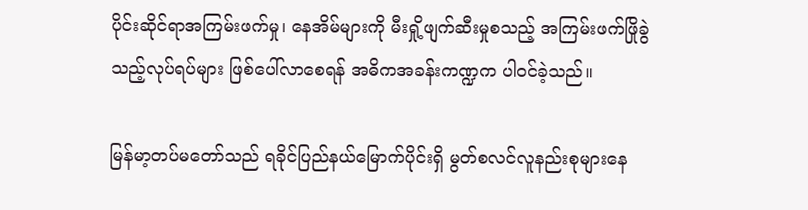ပိုင်းဆိုင်ရာအကြမ်းဖက်မှု၊ နေအိမ်များကို မီးရှို့ဖျက်ဆီးမှုစသည့် အကြမ်းဖက်ဖြိုခွဲသည့်လုပ်ရပ်များ ဖြစ်ပေါ်လာစေရန် အဓိကအခန်းကဏ္ဍက ပါဝင်ခဲ့သည်။

မြန်မာ့တပ်မတော်သည် ရခိုင်ပြည်နယ်မြောက်ပိုင်းရှိ မွတ်စလင်လူနည်းစုများနေ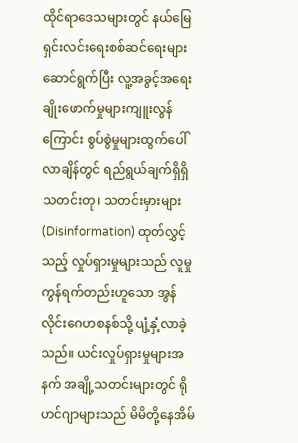ထိုင်ရာဒေသများတွင် နယ်မြေရှင်းလင်းရေးစစ်ဆင်ရေးများ ဆောင်ရွက်ပြီး လူ့အခွင့်အရေးချိုးဖောက်မှုများကျူးလွန်ကြောင်း စွပ်စွဲမှုများထွက်ပေါ်လာချိန်တွင် ရည်ရွယ်ချက်ရှိရှိ သတင်းတု၊ သတင်းမှားများ (Disinformation) ထုတ်လွှင့်သည့် လှုပ်ရှားမှုများသည် လူမှုကွန်ရက်တည်းဟူသော အွန်လိုင်းဂေဟစနစ်သို့ ပျံ့နှံ့လာခဲ့သည်။ ယင်းလှုပ်ရှားမှုများအနက် အချို့သတင်းများတွင် ရိုဟင်ဂျာများသည် မိမိတို့နေအိမ်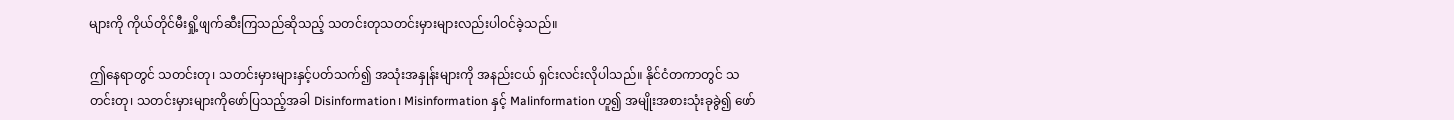များကို ကိုယ်တိုင်မီးရှို့ဖျက်ဆီးကြသည်ဆိုသည့် သတင်းတုသတင်းမှားများလည်းပါဝင်ခဲ့သည်။

ဤနေရာတွင် သတင်းတု၊ သတင်းမှားများနှင့်ပတ်သက်၍ အသုံးအနှုန်းများကို အနည်းငယ် ရှင်းလင်းလိုပါသည်။ နိုင်ငံတကာတွင် သတင်းတု၊ သတင်းမှားများကိုဖော်ပြသည့်အခါ Disinformation၊ Misinformation နှင့် Malinformation ဟူ၍ အမျိုးအစားသုံးခုခွဲ၍ ဖော်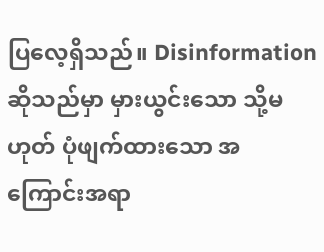ပြလေ့ရှိသည်။ Disinformation ဆိုသည်မှာ မှားယွင်းသော သို့မဟုတ် ပုံဖျက်ထားသော အကြောင်းအရာ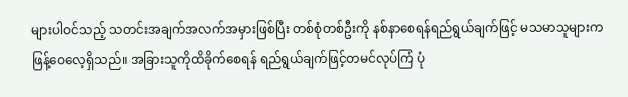များပါဝင်သည့် သတင်းအချက်အလက်အမှားဖြစ်ပြီး တစ်စုံတစ်ဦးကို နစ်နာစေရန်ရည်ရွယ်ချက်ဖြင့် မသမာသူများက ဖြန့်ဝေလေ့ရှိသည်။ အခြားသူကိုထိခိုက်စေရန် ရည်ရွယ်ချက်ဖြင့်တမင်လုပ်ကြံ ပုံ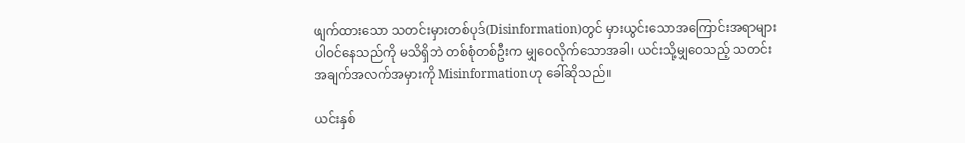ဖျက်ထားသော သတင်းမှားတစ်ပုဒ်(Disinformation)တွင် မှားယွင်းသောအကြောင်းအရာများ ပါဝင်နေသည်ကို မသိရှိဘဲ တစ်စုံတစ်ဦးက မျှဝေလိုက်သောအခါ၊ ယင်းသို့မျှဝေသည့် သတင်းအချက်အလက်အမှားကို Misinformationဟု ခေါ်ဆိုသည်။

ယင်းနှစ်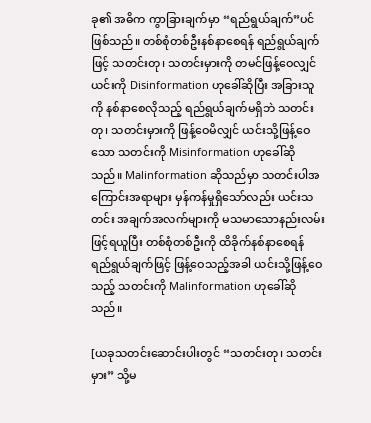ခု၏ အဓိက ကွာခြားချက်မှာ “ရည်ရွယ်ချက်”ပင်ဖြစ်သည်။ တစ်စုံတစ်ဦးနစ်နာစေရန် ရည်ရွယ်ချက်ဖြင့် သတင်းတု၊ သတင်းမှားကို တမင်ဖြန့်ဝေလျှင် ယင်းကို Disinformation ဟုခေါ်ဆိုပြီး အခြားသူကို နစ်နာစေလိုသည့် ရည်ရွယ်ချက်မရှိဘဲ သတင်းတု၊ သတင်းမှားကို ဖြန့်ဝေမိလျှင် ယင်းသို့ဖြန့်ဝေသော သတင်းကို Misinformation ဟုခေါ်ဆိုသည်။ Malinformation ဆိုသည်မှာ သတင်းပါအကြောင်းအရာများ မှန်ကန်မှုရှိသော်လည်း ယင်းသတင်း အချက်အလက်များကို မသမာသောနည်းလမ်းဖြင့်ရယူပြီး တစ်စုံတစ်ဦးကို ထိခိုက်နစ်နာစေရန် ရည်ရွယ်ချက်ဖြင့် ဖြန့်ဝေသည့်အခါ ယင်းသို့ဖြန့်ဝေသည့် သတင်းကို Malinformation ဟုခေါ်ဆိုသည်။

[ယခုသတင်းဆောင်းပါးတွင် “သတင်းတု၊ သတင်းမှား” သို့မ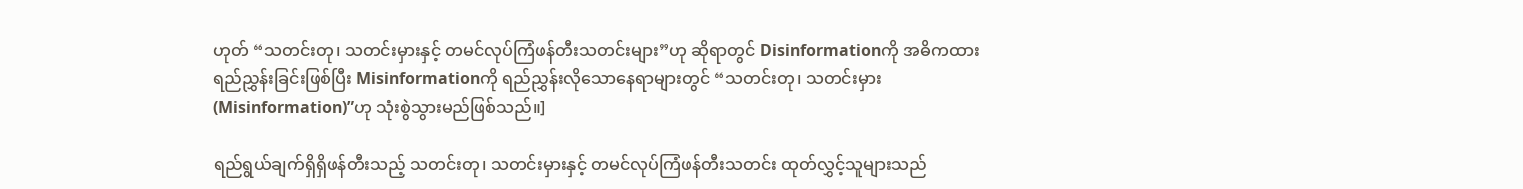ဟုတ် “သတင်းတု၊ သတင်းမှားနှင့် တမင်လုပ်ကြံဖန်တီးသတင်းများ”ဟု ဆိုရာတွင် Disinformationကို အဓိကထား ရည်ညွှန်းခြင်းဖြစ်ပြီး Misinformationကို ရည်ညွှန်းလိုသောနေရာများတွင် “သတင်းတု၊ သတင်းမှား (Misinformation)”ဟု သုံးစွဲသွားမည်ဖြစ်သည်။]

ရည်ရွယ်ချက်ရှိရှိဖန်တီးသည့် သတင်းတု၊ သတင်းမှားနှင့် တမင်လုပ်ကြံဖန်တီးသတင်း ထုတ်လွှင့်သူများသည်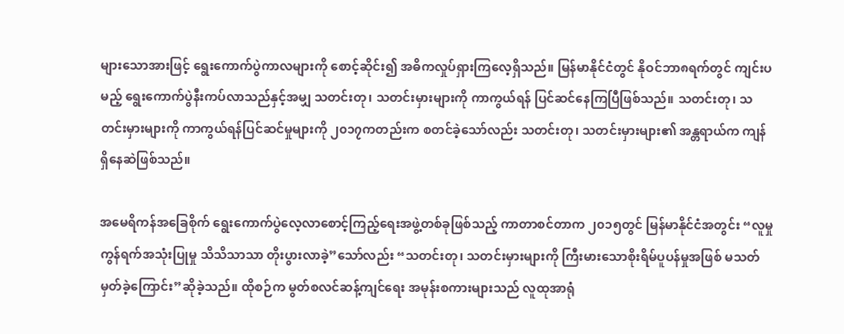များသောအားဖြင့် ရွေးကောက်ပွဲကာလများကို စောင့်ဆိုင်း၍ အဓိကလှုပ်ရှားကြလေ့ရှိသည်။ မြန်မာနိုင်ငံတွင် နိုဝင်ဘာ၈ရက်တွင် ကျင်းပမည့် ရွေးကောက်ပွဲနီးကပ်လာသည်နှင့်အမျှ သတင်းတု၊ သတင်းမှားများကို ကာကွယ်ရန် ပြင်ဆင်နေကြပြီဖြစ်သည်။ သတင်းတု၊ သတင်းမှားများကို ကာကွယ်ရန်ပြင်ဆင်မှုများကို ၂၀၁၇ကတည်းက စတင်ခဲ့သော်လည်း သတင်းတု၊ သတင်းမှားများ၏ အန္တရာယ်က ကျန်ရှိနေဆဲဖြစ်သည်။

အမေရိကန်အခြေစိုက် ရွေးကောက်ပွဲလေ့လာစောင့်ကြည့်ရေးအဖွဲ့တစ်ခုဖြစ်သည့် ကာတာစင်တာက ၂၀၁၅တွင် မြန်မာနိုင်ငံအတွင်း “လူမှုကွန်ရက်အသုံးပြုမှု သိသိသာသာ တိုးပွားလာခဲ့”သော်လည်း “သတင်းတု၊ သတင်းမှားများကို ကြီးမားသောစိုးရိမ်ပူပန်မှုအဖြစ် မသတ်မှတ်ခဲ့ကြောင်း”ဆိုခဲ့သည်။ ထိုစဉ်က မွတ်စလင်ဆန့်ကျင်ရေး အမုန်းစကားများသည် လူထုအာရုံ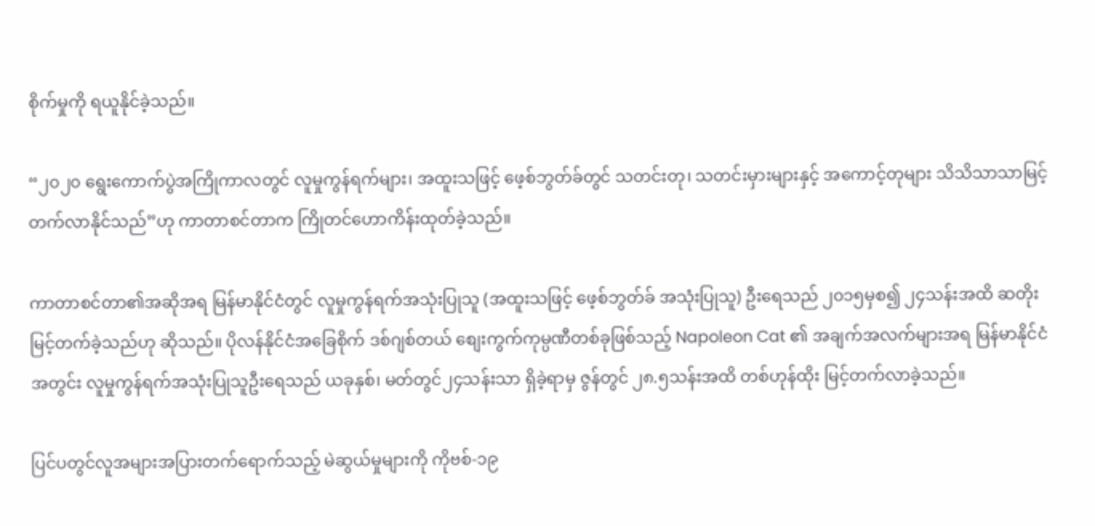စိုက်မှုကို ရယူနိုင်ခဲ့သည်။

“၂၀၂၀ ရွေးကောက်ပွဲအကြိုကာလတွင် လူမှုကွန်ရက်များ၊ အထူးသဖြင့် ဖေ့စ်ဘွတ်ခ်တွင် သတင်းတု၊ သတင်းမှားများနှင့် အကောင့်တုများ သိသိသာသာမြင့်တက်လာနိုင်သည်”ဟု ကာတာစင်တာက ကြိုတင်ဟောကိန်းထုတ်ခဲ့သည်။

ကာတာစင်တာ၏အဆိုအရ မြန်မာနိုင်ငံတွင် လူမှုကွန်ရက်အသုံးပြုသူ (အထူးသဖြင့် ဖေ့စ်ဘွတ်ခ် အသုံးပြုသူ) ဦးရေသည် ၂၀၁၅မှစ၍ ၂၄သန်းအထိ ဆတိုးမြင့်တက်ခဲ့သည်ဟု ဆိုသည်။ ပိုလန်နိုင်ငံအခြေစိုက် ဒစ်ဂျစ်တယ် စျေးကွက်ကုမ္ပဏီတစ်ခုဖြစ်သည့် Napoleon Cat ၏ အချက်အလက်များအရ မြန်မာနိုင်ငံအတွင်း လူမှုကွန်ရက်အသုံးပြုသူဦးရေသည် ယခုနှစ်၊ မတ်တွင်၂၄သန်းသာ ရှိခဲ့ရာမှ ဇွန်တွင် ၂၈.၅သန်းအထိ တစ်ဟုန်ထိုး မြင့်တက်လာခဲ့သည်။

ပြင်ပတွင်လူအများအပြားတက်ရောက်သည့် မဲဆွယ်မှုများကို ကိုဗစ်-၁၉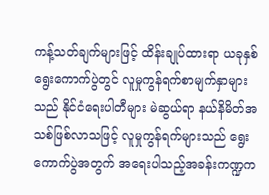ကန့်သတ်ချက်များဖြင့် ထိန်းချုပ်ထားရာ ယခုနှစ်ရွေးကောက်ပွဲတွင် လူမှုကွန်ရက်စာမျက်နှာများသည် နိုင်ငံရေးပါတီများ မဲဆွယ်ရာ နယ်နိမိတ်အသစ်ဖြစ်လာသဖြင့် လူမှုကွန်ရက်များသည် ရွေးကောက်ပွဲအတွက် အရေးပါသည့်အခန်းကဏ္ဍက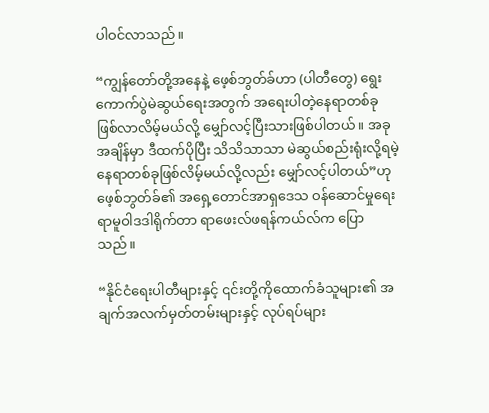ပါဝင်လာသည်။

“ကျွန်တော်တို့အနေနဲ့ ဖေ့စ်ဘွတ်ခ်ဟာ (ပါတီတွေ) ရွေးကောက်ပွဲမဲဆွယ်ရေးအတွက် အရေးပါတဲ့နေရာတစ်ခု ဖြစ်လာလိမ့်မယ်လို့ မျှော်လင့်ပြီးသားဖြစ်ပါတယ်။ အခုအချိန်မှာ ဒီထက်ပိုပြီး သိသိသာသာ မဲဆွယ်စည်းရုံးလို့ရမဲ့ နေရာတစ်ခုဖြစ်လိမ့်မယ်လို့လည်း မျှော်လင့်ပါတယ်”ဟု ဖေ့စ်ဘွတ်ခ်၏ အရှေ့တောင်အာရှဒေသ ဝန်ဆောင်မှုရေးရာမူဝါဒဒါရိုက်တာ ရာဖေးလ်ဖရန်ကယ်လ်က ပြောသည်။

“နိုင်ငံရေးပါတီများနှင့် ၎င်းတို့ကိုထောက်ခံသူများ၏ အချက်အလက်မှတ်တမ်းများနှင့် လုပ်ရပ်များ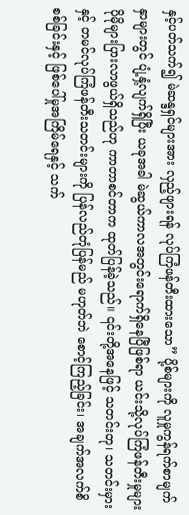နှင့်ပတ်သက်၍ မဲဆန္ဒရှင်များအား လှည့်ဖျားရန် လုပ်ကြံဖန်တီးထားသော” ပို့စ်များကို လူမှုကွန်ရက်စာမျက်နှာများတွင် ပျံ့နှံ့လျက်ရှိပြီး ယခုအခါ မဲဆွယ်ကာလအတွင်းရောက်ရှိနေပြီဖြစ်ရာ ယင်းသို့လုပ်ကြံဖန်တီးမှုများ ပိုမိုများပြားလာဖွယ်ရှိသည်ဟု ကာတာစင်တာက ထုတ်ပြန်ခဲ့သည်။ ၎င်းတို့အနေဖြင့် သတင်းတု၊ သတင်းမှားနှင့် တမင်လုပ်ကြံဖန်တီးသတင်းများကို ပြန်လည်တုံပြန်မည် မဟုတ်ဘဲ စောင့်ကြည့်ခြင်း၊ အချက်အလက်စိစစ်ခြင်းနှင့် ဖြစ်ပေါ်မှုအကြိမ်ရေနှင့် သက်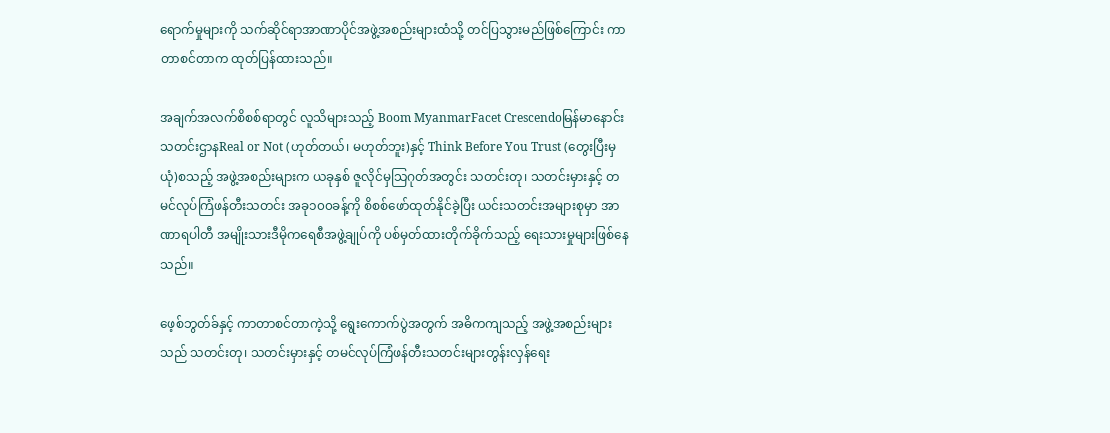ရောက်မှုများကို သက်ဆိုင်ရာအာဏာပိုင်အဖွဲ့အစည်းများထံသို့ တင်ပြသွားမည်ဖြစ်ကြောင်း ကာတာစင်တာက ထုတ်ပြန်ထားသည်။

အချက်အလက်စိစစ်ရာတွင် လူသိများသည့် Boom MyanmarFacet Crescendoမြန်မာနောင်းသတင်းဌာနReal or Not (ဟုတ်တယ်၊ မဟုတ်ဘူး)နှင့် Think Before You Trust (တွေးပြီးမှယုံ)စသည့် အဖွဲ့အစည်းများက ယခုနှစ် ဇူလိုင်မှသြဂုတ်အတွင်း သတင်းတု၊ သတင်းမှားနှင့် တမင်လုပ်ကြံဖန်တီးသတင်း အခု၁၀၀ခန့်ကို စိစစ်ဖော်ထုတ်နိုင်ခဲ့ပြီး ယင်းသတင်းအများစုမှာ အာဏာရပါတီ အမျိုးသားဒီမိုကရေစီအဖွဲ့ချုပ်ကို ပစ်မှတ်ထားတိုက်ခိုက်သည့် ရေးသားမှုများဖြစ်နေသည်။

ဖေ့စ်ဘွတ်ခ်နှင့် ကာတာစင်တာကဲ့သို့ ရွေးကောက်ပွဲအတွက် အဓိကကျသည့် အဖွဲ့အစည်းများသည် သတင်းတု၊ သတင်းမှားနှင့် တမင်လုပ်ကြံဖန်တီးသတင်းများတွန်းလှန်ရေး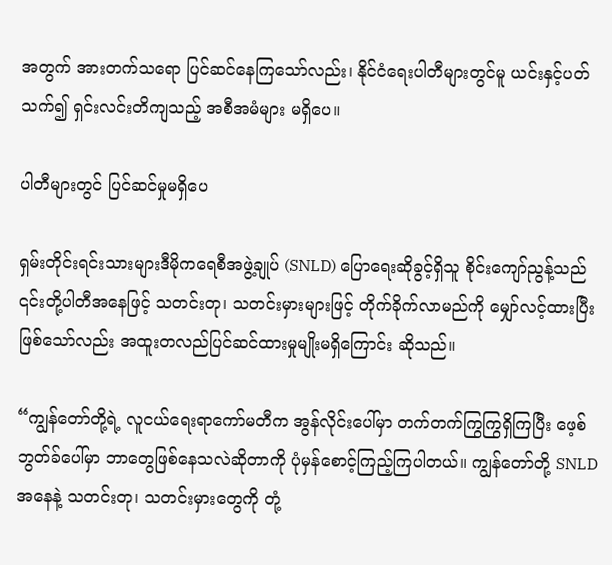အတွက် အားတက်သရော ပြင်ဆင်နေကြသော်လည်း၊ နိုင်ငံရေးပါတီများတွင်မူ ယင်းနှင့်ပတ်သက်၍ ရှင်းလင်းတိကျသည့် အစီအမံများ မရှိပေ။

ပါတီများတွင် ပြင်ဆင်မှုမရှိပေ

ရှမ်းတိုင်းရင်းသားများဒီမိုကရေစီအဖွဲ့ချုပ် (SNLD) ပြောရေးဆိုခွင့်ရှိသူ စိုင်းကျော်ညွန့်သည် ၎င်းတို့ပါတီအနေဖြင့် သတင်းတု၊ သတင်းမှားများဖြင့် တိုက်ခိုက်လာမည်ကို မျှော်လင့်ထားပြီးဖြစ်သော်လည်း အထူးတလည်ပြင်ဆင်ထားမှုမျိုးမရှိကြောင်း ဆိုသည်။

“ကျွန်တော်တို့ရဲ့ လူငယ်ရေးရာကော်မတီက အွန်လိုင်းပေါ်မှာ တက်တက်ကြွကြွရှိကြပြီး ဖေ့စ်ဘွတ်ခ်ပေါ်မှာ ဘာတွေဖြစ်နေသလဲဆိုတာကို ပုံမှန်စောင့်ကြည့်ကြပါတယ်။ ကျွန်တော်တို့ SNLD အနေနဲ့ သတင်းတု၊ သတင်းမှားတွေကို တုံ့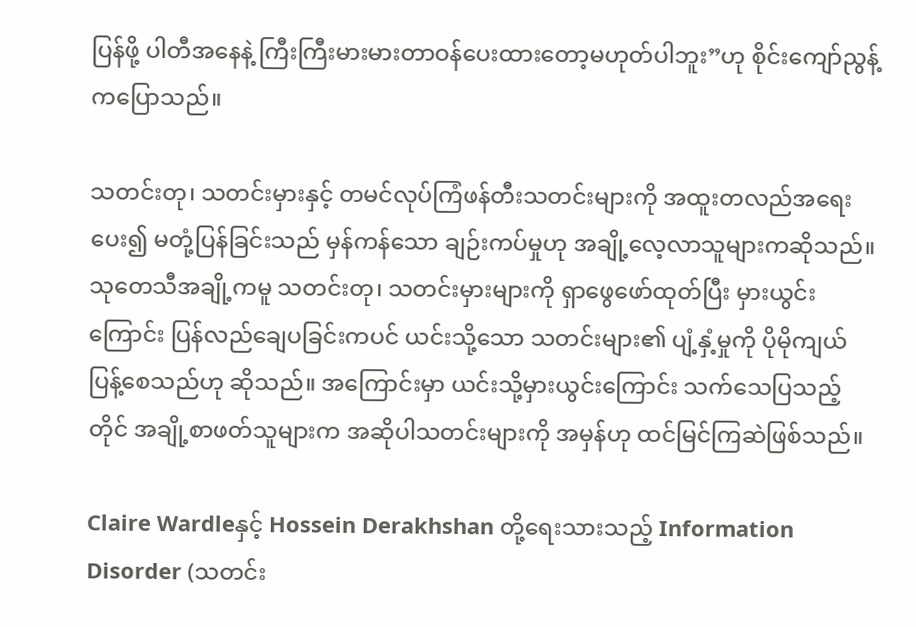ပြန်ဖို့ ပါတီအနေနဲ့ ကြီးကြီးမားမားတာဝန်ပေးထားတော့မဟုတ်ပါဘူး”ဟု စိုင်းကျော်ညွန့်ကပြောသည်။

သတင်းတု၊ သတင်းမှားနှင့် တမင်လုပ်ကြံဖန်တီးသတင်းများကို အထူးတလည်အရေးပေး၍ မတုံ့ပြန်ခြင်းသည် မှန်ကန်သော ချဉ်းကပ်မှုဟု အချို့လေ့လာသူများကဆိုသည်။ သုတေသီအချို့ကမူ သတင်းတု၊ သတင်းမှားများကို ရှာဖွေဖော်ထုတ်ပြီး မှားယွင်းကြောင်း ပြန်လည်ချေပခြင်းကပင် ယင်းသို့သော သတင်းများ၏ ပျံ့နှံ့မှုကို ပိုမိုကျယ်ပြန့်စေသည်ဟု ဆိုသည်။ အကြောင်းမှာ ယင်းသို့မှားယွင်းကြောင်း သက်သေပြသည့်တိုင် အချို့စာဖတ်သူများက အဆိုပါသတင်းများကို အမှန်ဟု ထင်မြင်ကြဆဲဖြစ်သည်။

Claire Wardleနှင့် Hossein Derakhshan တို့ရေးသားသည့် Information Disorder (သတင်း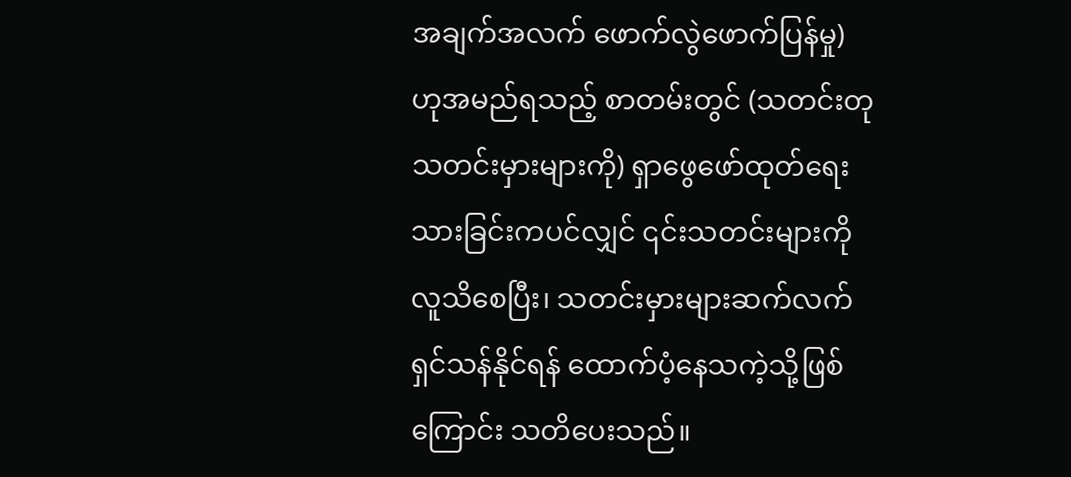အချက်အလက် ဖောက်လွဲဖောက်ပြန်မှု) ဟုအမည်ရသည့် စာတမ်းတွင် (သတင်းတုသတင်းမှားများကို) ရှာဖွေဖော်ထုတ်ရေးသားခြင်းကပင်လျှင် ၎င်းသတင်းများကို လူသိစေပြီး၊ သတင်းမှားများဆက်လက်ရှင်သန်နိုင်ရန် ထောက်ပံ့နေသကဲ့သို့ဖြစ်ကြောင်း သတိပေးသည်။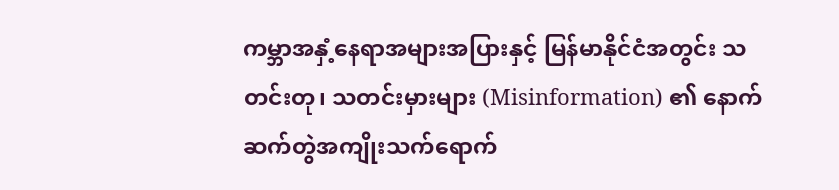ကမ္ဘာအနှံ့နေရာအများအပြားနှင့် မြန်မာနိုင်ငံအတွင်း သတင်းတု၊ သတင်းမှားများ (Misinformation) ၏ နောက်ဆက်တွဲအကျိုးသက်ရောက်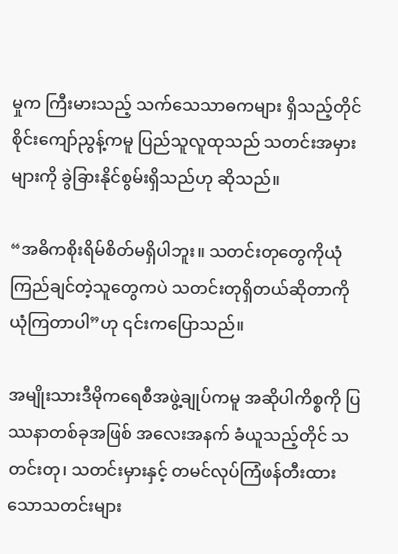မှုက ကြီးမားသည့် သက်သေသာဓကများ ရှိသည့်တိုင် စိုင်းကျော်ညွန့်ကမူ ပြည်သူလူထုသည် သတင်းအမှားများကို ခွဲခြားနိုင်စွမ်းရှိသည်ဟု ဆိုသည်။

“အဓိကစိုးရိမ်စိတ်မရှိပါဘူး။ သတင်းတုတွေကိုယုံကြည်ချင်တဲ့သူတွေကပဲ သတင်းတုရှိတယ်ဆိုတာကို ယုံကြတာပါ”ဟု ၎င်းကပြောသည်။

အမျိုးသားဒီမိုကရေစီအဖွဲ့ချုပ်ကမူ အဆိုပါကိစ္စကို ပြဿနာတစ်ခုအဖြစ် အလေးအနက် ခံယူသည့်တိုင် သတင်းတု၊ သတင်းမှားနှင့် တမင်လုပ်ကြံဖန်တီးထားသောသတင်းများ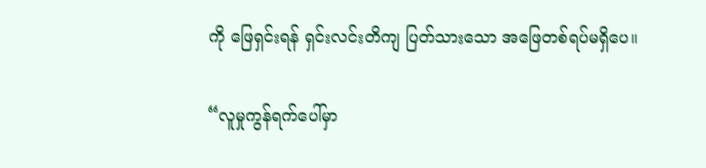ကို ဖြေရှင်းရန် ရှင်းလင်းတိကျ ပြတ်သားသော အဖြေတစ်ရပ်မရှိပေ။

“လူမှုကွန်ရက်ပေါ်မှာ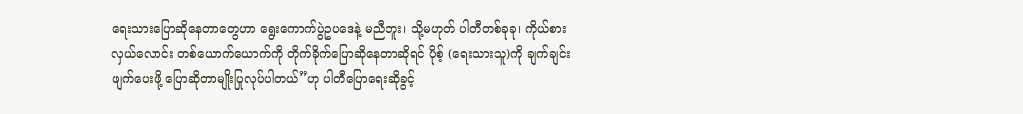ရေးသားပြောဆိုနေတာတွေဟာ ရွေးကောက်ပွဲဥပဒေနဲ့ မညီဘူး၊ သို့မဟုတ် ပါတီတစ်ခုခု၊ ကိုယ်စားလှယ်လောင်း တစ်ယောက်ယောက်ကို တိုက်ခိုက်ပြောဆိုနေတာဆိုရင် ပိုစ့် (ရေးသားသူ)ကို ချက်ချင်းဖျက်ပေးဖို့ ပြောဆိုတာမျိုးပြုလုပ်ပါတယ်”ဟု ပါတီပြောရေးဆိုခွင့်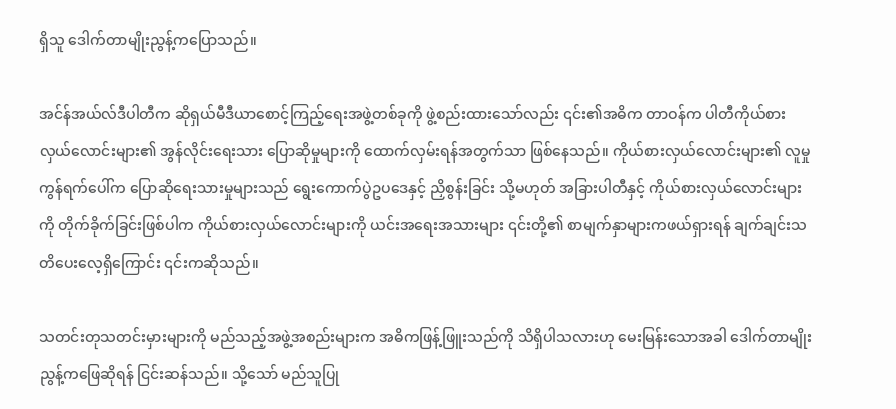ရှိသူ ဒေါက်တာမျိုးညွန့်ကပြောသည်။

အင်န်အယ်လ်ဒီပါတီက ဆိုရှယ်မီဒီယာစောင့်ကြည့်ရေးအဖွဲ့တစ်ခုကို ဖွဲ့စည်းထားသော်လည်း ၎င်း၏အဓိက တာဝန်က ပါတီကိုယ်စားလှယ်လောင်းများ၏ အွန်လိုင်းရေးသား ပြောဆိုမှုများကို ထောက်လှမ်းရန်အတွက်သာ ဖြစ်နေသည်။ ကိုယ်စားလှယ်လောင်းများ၏ လူမှုကွန်ရက်ပေါ်က ပြောဆိုရေးသားမှုများသည် ရွေးကောက်ပွဲဥပဒေနှင့် ညှိစွန်းခြင်း သို့မဟုတ် အခြားပါတီနှင့် ကိုယ်စားလှယ်လောင်းများကို တိုက်ခိုက်ခြင်းဖြစ်ပါက ကိုယ်စားလှယ်လောင်းများကို ယင်းအရေးအသားများ ၎င်းတို့၏ စာမျက်နှာများကဖယ်ရှားရန် ချက်ချင်းသတိပေးလေ့ရှိကြောင်း ၎င်းကဆိုသည်။

သတင်းတုသတင်းမှားများကို မည်သည့်အဖွဲ့အစည်းများက အဓိကဖြန့်ဖြူးသည်ကို သိရှိပါသလားဟု မေးမြန်းသောအခါ ဒေါက်တာမျိုးညွန့်ကဖြေဆိုရန် ငြင်းဆန်သည်။ သို့သော် မည်သူပြု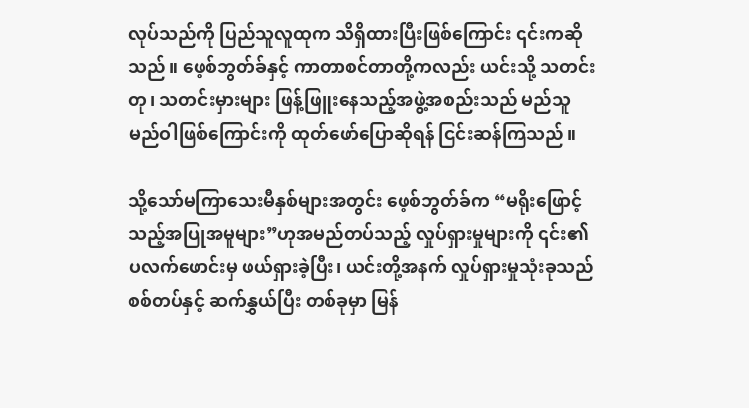လုပ်သည်ကို ပြည်သူလူထုက သိရှိထားပြီးဖြစ်ကြောင်း ၎င်းကဆိုသည်။ ဖေ့စ်ဘွတ်ခ်နှင့် ကာတာစင်တာတို့ကလည်း ယင်းသို့ သတင်းတု၊ သတင်းမှားများ ဖြန့်ဖြူးနေသည့်အဖွဲ့အစည်းသည် မည်သူမည်ဝါဖြစ်ကြောင်းကို ထုတ်ဖော်ပြောဆိုရန် ငြင်းဆန်ကြသည်။

သို့သော်မကြာသေးမီနှစ်များအတွင်း ဖေ့စ်ဘွတ်ခ်က “မရိုးဖြောင့်သည့်အပြုအမူများ”ဟုအမည်တပ်သည့် လှုပ်ရှားမှုများကို ၎င်း၏ပလက်ဖောင်းမှ ဖယ်ရှားခဲ့ပြီး၊ ယင်းတို့အနက် လှုပ်ရှားမှုသုံးခုသည် စစ်တပ်နှင့် ဆက်နွှယ်ပြီး တစ်ခုမှာ မြန်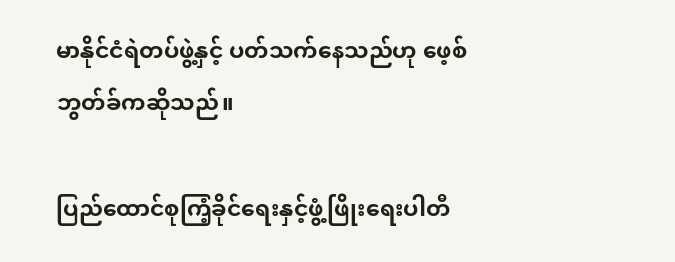မာနိုင်ငံရဲတပ်ဖွဲ့နှင့် ပတ်သက်နေသည်ဟု ဖေ့စ်ဘွတ်ခ်ကဆိုသည်။

ပြည်ထောင်စုကြံ့ခိုင်ရေးနှင့်ဖွံ့ဖြိုးရေးပါတီ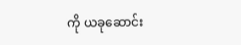ကို ယခုဆောင်း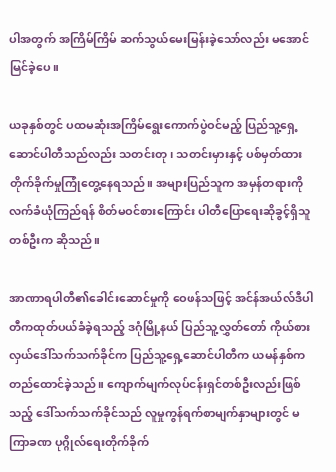ပါအတွက် အကြိမ်ကြိမ် ဆက်သွယ်မေးမြန်းခဲ့သော်လည်း မအောင်မြင်ခဲ့ပေ။

ယခုနှစ်တွင် ပထမဆုံးအကြိမ်ရွေးကောက်ပွဲဝင်မည့် ပြည်သူ့ရှေ့ဆောင်ပါတီသည်လည်း သတင်းတု၊ သတင်းမှားနှင့် ပစ်မှတ်ထားတိုက်ခိုက်မှုကြုံတွေ့နေရသည်။ အများပြည်သူက အမှန်တရားကို လက်ခံယုံကြည်ရန် စိတ်မဝင်စားကြောင်း ပါတီပြောရေးဆိုခွင့်ရှိသူတစ်ဦးက ဆိုသည်။

အာဏာရပါတီ၏ခေါင်းဆောင်မှုကို ဝေဖန်သဖြင့် အင်န်အယ်လ်ဒီပါတီကထုတ်ပယ်ခံခဲ့ရသည့် ဒဂုံမြို့နယ် ပြည်သူ့လွှတ်တော် ကိုယ်စားလှယ်ဒေါ်သက်သက်ခိုင်က ပြည်သူ့ရှေ့ဆောင်ပါတီက ယမန်နှစ်က တည်ထောင်ခဲ့သည်။ ကျောက်မျက်လုပ်ငန်းရှင်တစ်ဦးလည်းဖြစ်သည့် ဒေါ်သက်သက်ခိုင်သည် လူမှုကွန်ရက်စာမျက်နှာများတွင် မကြာခဏ ပုဂ္ဂိုလ်ရေးတိုက်ခိုက်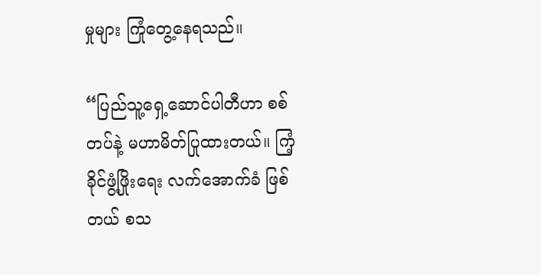မှုများ ကြုံတွေ့နေရသည်။

“ပြည်သူ့ရှေ့ဆောင်ပါတီဟာ စစ်တပ်နဲ့ မဟာမိတ်ပြုထားတယ်။ ကြံ့ခိုင်ဖွံ့ဖြိုးရေး လက်အောက်ခံ ဖြစ်တယ် စသ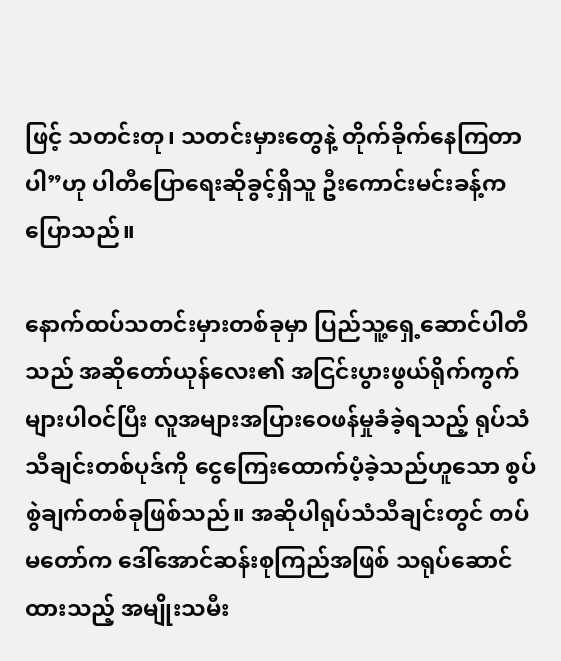ဖြင့် သတင်းတု၊ သတင်းမှားတွေနဲ့ တိုက်ခိုက်နေကြတာပါ”ဟု ပါတီပြောရေးဆိုခွင့်ရှိသူ ဦးကောင်းမင်းခန့်ကပြောသည်။

နောက်ထပ်သတင်းမှားတစ်ခုမှာ ပြည်သူ့ရှေ့ဆောင်ပါတီသည် အဆိုတော်ယုန်လေး၏ အငြင်းပွားဖွယ်ရိုက်ကွက်များပါဝင်ပြီး လူအများအပြားဝေဖန်မှုခံခဲ့ရသည့် ရုပ်သံသီချင်းတစ်ပုဒ်ကို ငွေကြေးထောက်ပံ့ခဲ့သည်ဟူသော စွပ်စွဲချက်တစ်ခုဖြစ်သည်။ အဆိုပါရုပ်သံသီချင်းတွင် တပ်မတော်က ဒေါ်အောင်ဆန်းစုကြည်အဖြစ် သရုပ်ဆောင်ထားသည့် အမျိုးသမီး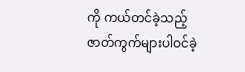ကို ကယ်တင်ခဲ့သည့် ဇာတ်ကွက်များပါဝင်ခဲ့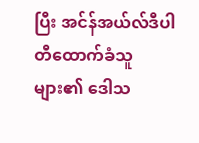ပြီး အင်န်အယ်လ်ဒီပါတီထောက်ခံသူများ၏ ဒေါသ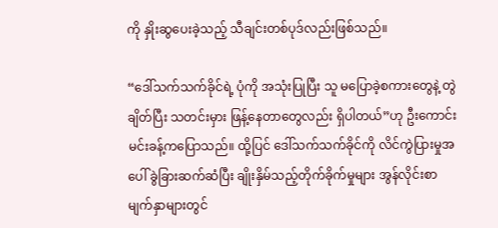ကို နှိုးဆွပေးခဲ့သည့် သီချင်းတစ်ပုဒ်လည်းဖြစ်သည်။

“ဒေါ်သက်သက်ခိုင်ရဲ့ ပုံကို အသုံးပြုပြီး သူ မပြောခဲ့စကားတွေနဲ့ တွဲချိတ်ပြီး သတင်းမှား ဖြန့်နေတာတွေလည်း ရှိပါတယ်”ဟု ဦးကောင်းမင်းခန့်ကပြောသည်။ ထို့ပြင် ဒေါ်သက်သက်ခိုင်ကို လိင်ကွဲပြားမှုအပေါ် ခွဲခြားဆက်ဆံပြီး ချိုးနှိမ်သည့်တိုက်ခိုက်မှုများ အွန်လိုင်းစာမျက်နှာများတွင်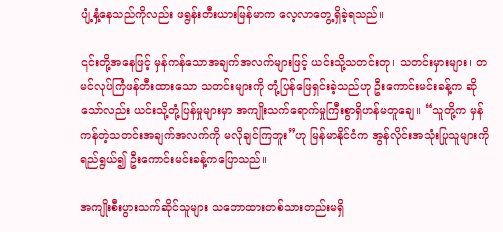ပျံ့နှံ့နေသည်ကိုလည်း ဖရွန်းတီးယားမြန်မာက လေ့လာတွေ့ရှိခဲ့ရသည်။

၎င်းတို့အနေဖြင့် မှန်ကန်သောအချက်အလက်များဖြင့် ယင်းသို့သတင်းတု၊ သတင်းမှားများ၊ တမင်လုပ်ကြံဖန်တီးထားသော သတင်းများကို တုံ့ပြန်ဖြေရှင်းခဲ့သည်ဟု ဦးကောင်းမင်းခန့်က ဆိုသော်လည်း ယင်းသို့တုံ့ပြန်မှုများမှာ အကျိုးသက်ရောက်မှုကြီးစွာရှိဟန်မတူချေ။ “သူတို့က မှန်ကန်တဲ့သတင်းအချက်အလက်ကို မလိုချင်ကြဘူး”ဟု မြန်မာနိုင်ငံက အွန်လိုင်းအသုံးပြုသူများကို ရည်ရွယ်၍ ဦးကောင်းမင်းခန့်ကပြောသည်။

အကျိုးစီးပွားသက်ဆိုင်သူများ သဘောထားတစ်သားတည်းမရှိ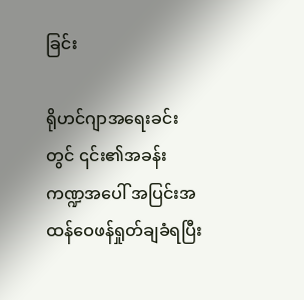ခြင်း

ရိုဟင်ဂျာအရေးခင်းတွင် ၎င်း၏အခန်းကဏ္ဍအပေါ် အပြင်းအထန်ဝေဖန်ရှုတ်ချခံရပြီး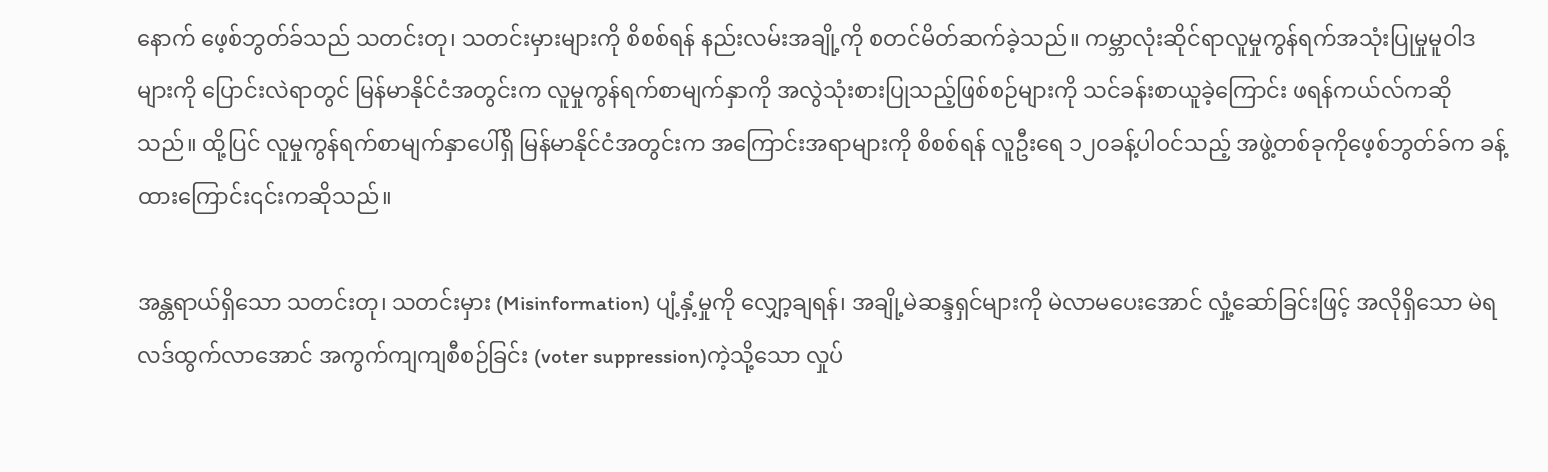နောက် ဖေ့စ်ဘွတ်ခ်သည် သတင်းတု၊ သတင်းမှားများကို စိစစ်ရန် နည်းလမ်းအချို့ကို စတင်မိတ်ဆက်ခဲ့သည်။ ကမ္ဘာလုံးဆိုင်ရာလူမှုကွန်ရက်အသုံးပြုမှုမူဝါဒများကို ပြောင်းလဲရာတွင် မြန်မာနိုင်ငံအတွင်းက လူမှုကွန်ရက်စာမျက်နှာကို အလွဲသုံးစားပြုသည့်ဖြစ်စဉ်များကို သင်ခန်းစာယူခဲ့ကြောင်း ဖရန်ကယ်လ်ကဆိုသည်။ ထို့ပြင် လူမှုကွန်ရက်စာမျက်နှာပေါ်ရှိ မြန်မာနိုင်ငံအတွင်းက အကြောင်းအရာများကို စိစစ်ရန် လူဦးရေ ၁၂၀ခန့်ပါဝင်သည့် အဖွဲ့တစ်ခုကိုဖေ့စ်ဘွတ်ခ်က ခန့်ထားကြောင်း၎င်းကဆိုသည်။

အန္တရာယ်ရှိသော သတင်းတု၊ သတင်းမှား (Misinformation) ပျံ့နှံ့မှုကို လျှော့ချရန်၊ အချို့မဲဆန္ဒရှင်များကို မဲလာမပေးအောင် လှုံ့ဆော်ခြင်းဖြင့် အလိုရှိသော မဲရလဒ်ထွက်လာအောင် အကွက်ကျကျစီစဉ်ခြင်း (voter suppression)ကဲ့သို့သော လှုပ်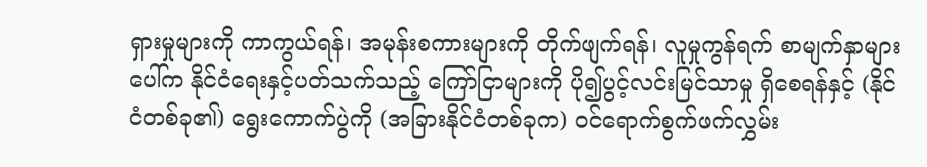ရှားမှုများကို ကာကွယ်ရန်၊ အမုန်းစကားများကို တိုက်ဖျက်ရန်၊ လူမှုကွန်ရက် စာမျက်နှာများပေါ်က နိုင်ငံရေးနှင့်ပတ်သက်သည့် ကြော်ငြာများကို ပို၍ပွင့်လင်းမြင်သာမှု ရှိစေရန်နှင့် (နိုင်ငံတစ်ခု၏) ရွေးကောက်ပွဲကို (အခြားနိုင်ငံတစ်ခုက) ဝင်ရောက်စွက်ဖက်လွှမ်း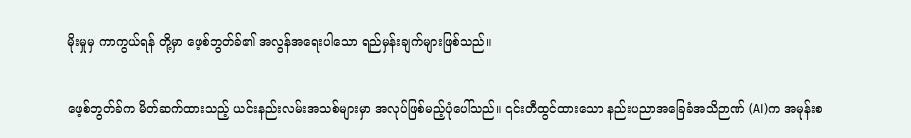မိုးမှုမှ ကာကွယ်ရန် တို့မှာ ဖေ့စ်ဘွတ်ခ်၏ အလွန်အရေးပါသော ရည်မှန်းချက်များဖြစ်သည်။

ဖေ့စ်ဘွတ်ခ်က မိတ်ဆက်ထားသည့် ယင်းနည်းလမ်းအသစ်များမှာ အလုပ်ဖြစ်မည့်ပုံပေါ်သည်။ ၎င်းတီထွင်ထားသော နည်းပညာအခြေခံအသိဉာဏ် (AI)က အမုန်းစ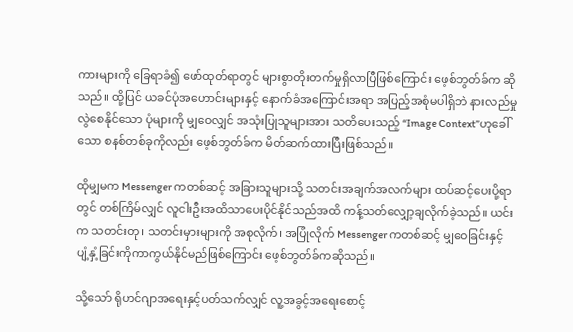ကားများကို ခြေရာခံ၍ ဖော်ထုတ်ရာတွင် များစွာတိုးတက်မှုရှိလာပြီဖြစ်ကြောင်း ဖေ့စ်ဘွတ်ခ်က ဆိုသည်။ ထို့ပြင် ယခင်ပုံအဟောင်းများနှင့် နောက်ခံအကြောင်းအရာ အပြည့်အစုံမပါရှိဘဲ နားလည်မှုလွဲစေနိုင်သော ပုံများကို မျှဝေလျှင် အသုံးပြုသူများအား သတိပေးသည့် “Image Context”ဟုခေါ်သော စနစ်တစ်ခုကိုလည်း ဖေ့စ်ဘွတ်ခ်က မိတ်ဆက်ထားပြီးဖြစ်သည်။

ထိုမျှမက Messenger ကတစ်ဆင့် အခြားသူများသို့ သတင်းအချက်အလက်များ ထပ်ဆင့်ပေးပို့ရာတွင် တစ်ကြိမ်လျှင် လူငါးဦးအထိသာပေးပိုင်နိုင်သည်အထိ ကန့်သတ်လျှော့ချလိုက်ခဲ့သည်။ ယင်းက သတင်းတု၊ သတင်းမှားများကို အစုလိုက်၊ အပြုံလိုက် Messenger ကတစ်ဆင့် မျှဝေခြင်းနှင့် ပျံ့နှံ့ခြင်းကိုကာကွယ်နိုင်မည်ဖြစ်ကြောင်း ဖေ့စ်ဘွတ်ခ်ကဆိုသည်။

သို့သော် ရိုဟင်ဂျာအရေးနှင့်ပတ်သက်လျှင် လူ့အခွင့်အရေးစောင့်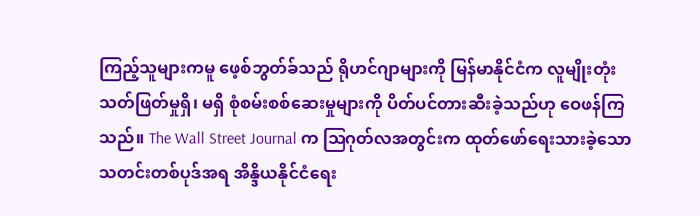ကြည့်သူများကမူ ဖေ့စ်ဘွတ်ခ်သည် ရိုဟင်ဂျာများကို မြန်မာနိုင်ငံက လူမျိုးတုံးသတ်ဖြတ်မှုရှိ၊ မရှိ စုံစမ်းစစ်ဆေးမှုများကို ပိတ်ပင်တားဆီးခဲ့သည်ဟု ဝေဖန်ကြသည်။ The Wall Street Journal က ဩဂုတ်လအတွင်းက ထုတ်ဖော်ရေးသားခဲ့သော သတင်းတစ်ပုဒ်အရ အိန္ဒိယနိုင်ငံရေး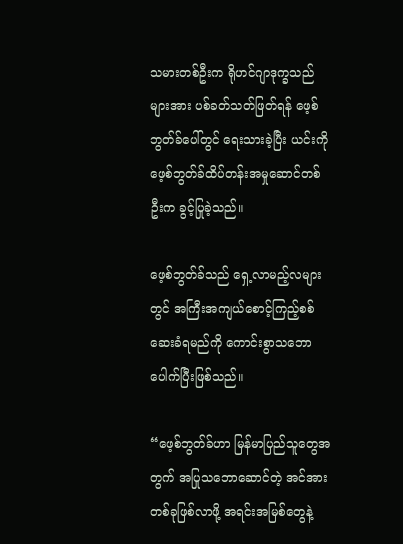သမားတစ်ဦးက ရိုဟင်ဂျာဒုက္ခသည်များအား ပစ်ခတ်သတ်ဖြတ်ရန် ဖေ့စ်ဘွတ်ခ်ပေါ်တွင် ရေးသားခဲ့ပြီး ယင်းကို ဖေ့စ်ဘွတ်ခ်ထိပ်တန်းအမှုဆောင်တစ်ဦးက ခွင့်ပြုခဲ့သည်။

ဖေ့စ်ဘွတ်ခ်သည် ရှေ့လာမည့်လများတွင် အကြီးအကျယ်စောင့်ကြည့်စစ်ဆေးခံရမည်ကို ကောင်းစွာသဘောပေါက်ပြီးဖြစ်သည်။

“ဖေ့စ်ဘွတ်ခ်ဟာ မြန်မာပြည်သူတွေအတွက် အပြုသဘောဆောင်တဲ့ အင်အားတစ်ခုဖြစ်လာဖို့ အရင်းအမြစ်တွေနဲ့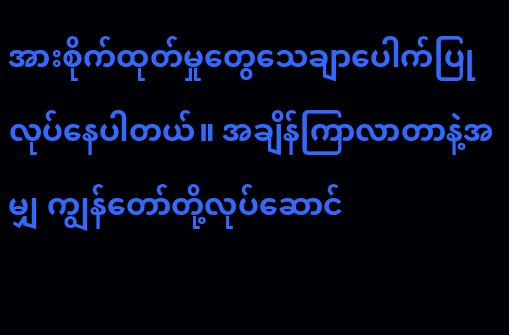အားစိုက်ထုတ်မှုတွေသေချာပေါက်ပြုလုပ်နေပါတယ်။ အချိန်ကြာလာတာနဲ့အမျှ ကျွန်တော်တို့လုပ်ဆောင်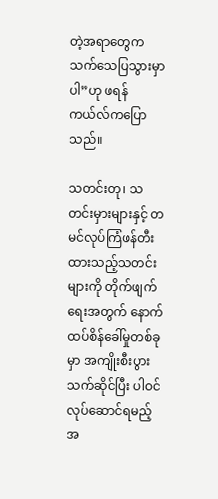တဲ့အရာတွေက သက်သေပြသွားမှာပါ”ဟု ဖရန်ကယ်လ်ကပြောသည်။

သတင်းတု၊ သတင်းမှားများနှင့် တမင်လုပ်ကြံဖန်တီးထားသည့်သတင်းများကို တိုက်ဖျက်ရေးအတွက် နောက်ထပ်စိန်ခေါ်မှုတစ်ခုမှာ အကျိုးစီးပွားသက်ဆိုင်ပြီး ပါဝင်လုပ်ဆောင်ရမည့် အ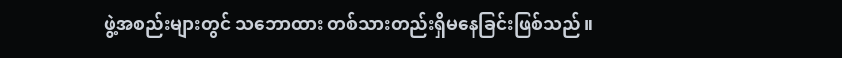ဖွဲ့အစည်းများတွင် သဘောထား တစ်သားတည်းရှိမနေခြင်းဖြစ်သည်။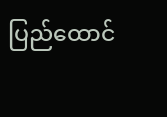ပြည်ထောင်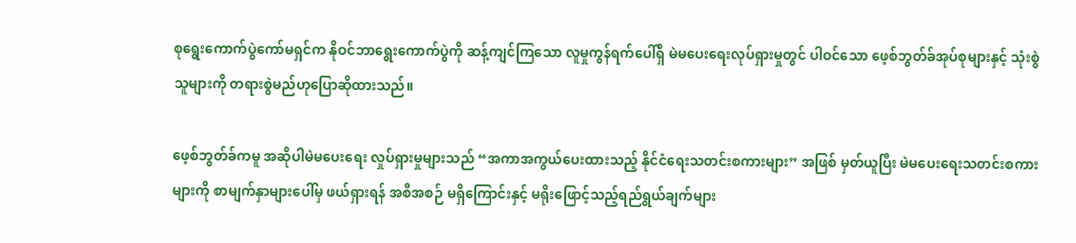စုရွေးကောက်ပွဲကော်မရှင်က နိုဝင်ဘာရွေးကောက်ပွဲကို ဆန့်ကျင်ကြသော လူမှုကွန်ရက်ပေါ်ရှိ မဲမပေးရေးလုပ်ရှားမှုတွင် ပါဝင်သော ဖေ့စ်ဘွတ်ခ်အုပ်စုများနှင့် သုံးစွဲသူများကို တရားစွဲမည်ဟုပြောဆိုထားသည်။

ဖေ့စ်ဘွတ်ခ်ကမူ အဆိုပါမဲမပေးရေး လှုပ်ရှားမှုများသည် “အကာအကွယ်ပေးထားသည့် နိုင်ငံရေးသတင်းစကားများ” အဖြစ် မှတ်ယူပြီး မဲမပေးရေးသတင်းစကားများကို စာမျက်နှာများပေါ်မှ ဖယ်ရှားရန် အစီအစဉ် မရှိကြောင်းနှင့် မရိုးဖြောင့်သည့်ရည်ရွယ်ချက်များ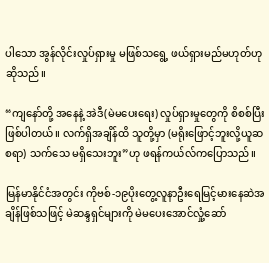ပါသော အွန်လိုင်းလှုပ်ရှားမှု မဖြစ်သရွေ့ ဖယ်ရှားမည်မဟုတ်ဟု ဆိုသည်။

“ကျနော်တို့ အနေနဲ့ အဲဒီ(မဲမပေးရေး) လှုပ်ရှားမှုတွေကို စိစစ်ပြီးဖြစ်ပါတယ်။ လက်ရှိအချိန်ထိ သူတို့မှာ (မရိုးဖြောင့်ဘူးလို့ယူဆစရာ) သက်သေ မရှိသေးဘူး”ဟု ဖရန်ကယ်လ်ကပြောသည်။

မြန်မာနိုင်ငံအတွင်း ကိုဗစ်-၁၉ပိုးတွေ့လူနာဦးရေမြင့်မားနေဆဲအချိန်ဖြစ်သဖြင့် မဲဆန္ဒရှင်များကို မဲမပေးအောင်လှုံ့ဆော်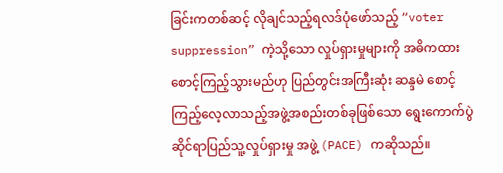ခြင်းကတစ်ဆင့် လိုချင်သည့်ရလဒ်ပုံဖော်သည့် “voter suppression” ကဲ့သို့သော လှုပ်ရှားမှုများကို အဓိကထားစောင့်ကြည့်သွားမည်ဟု ပြည်တွင်းအကြီးဆုံး ဆန္ဒမဲ စောင့်ကြည့်လေ့လာသည့်အဖွဲ့အစည်းတစ်ခုဖြစ်သော ရွေးကောက်ပွဲဆိုင်ရာပြည်သူ့လှုပ်ရှားမှု အဖွဲ့ (PACE) ကဆိုသည်။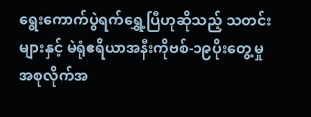ရွေးကောက်ပွဲရက်ရွှေ့ပြီဟုဆိုသည့် သတင်းများနှင့် မဲရုံဧရိယာအနီးကိုဗစ်-၁၉ပိုးတွေ့မှု အစုလိုက်အ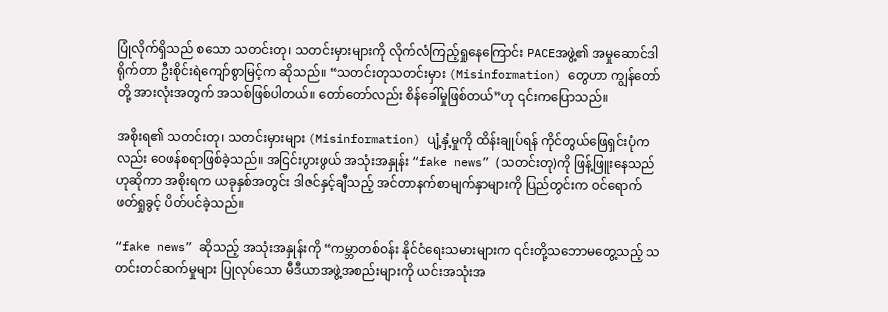ပြုံလိုက်ရှိသည် စသော သတင်းတု၊ သတင်းမှားများကို လိုက်လံကြည့်ရှုနေကြောင်း PACEအဖွဲ့၏ အမှုဆောင်ဒါရိုက်တာ ဦးစိုင်းရဲကျော်စွာမြင့်က ဆိုသည်။ “သတင်းတုသတင်းမှား (Misinformation) တွေဟာ ကျွန်တော်တို့ အားလုံးအတွက် အသစ်ဖြစ်ပါတယ်။ တော်တော်လည်း စိန်ခေါ်မှုဖြစ်တယ်”ဟု ၎င်းကပြောသည်။

အစိုးရ၏ သတင်းတု၊ သတင်းမှားများ (Misinformation) ပျံ့နှံ့မှုကို ထိန်းချုပ်ရန် ကိုင်တွယ်ဖြေရှင်းပုံကလည်း ဝေဖန်စရာဖြစ်ခဲ့သည်။ အငြင်းပွားဖွယ် အသုံးအနှုန်း “fake news” (သတင်းတု)ကို ဖြန့်ဖြူးနေသည်ဟုဆိုကာ အစိုးရက ယခုနှစ်အတွင်း ဒါဇင်နှင့်ချီသည့် အင်တာနက်စာမျက်နှာများကို ပြည်တွင်းက ဝင်ရောက်ဖတ်ရှုခွင့် ပိတ်ပင်ခဲ့သည်။

“fake news” ဆိုသည့် အသုံးအနှုန်းကို “ကမ္ဘာတစ်ဝန်း နိုင်ငံရေးသမားများက ၎င်းတို့သဘောမတွေ့သည့် သတင်းတင်ဆက်မှုများ ပြုလုပ်သော မီဒီယာအဖွဲ့အစည်းများကို ယင်းအသုံးအ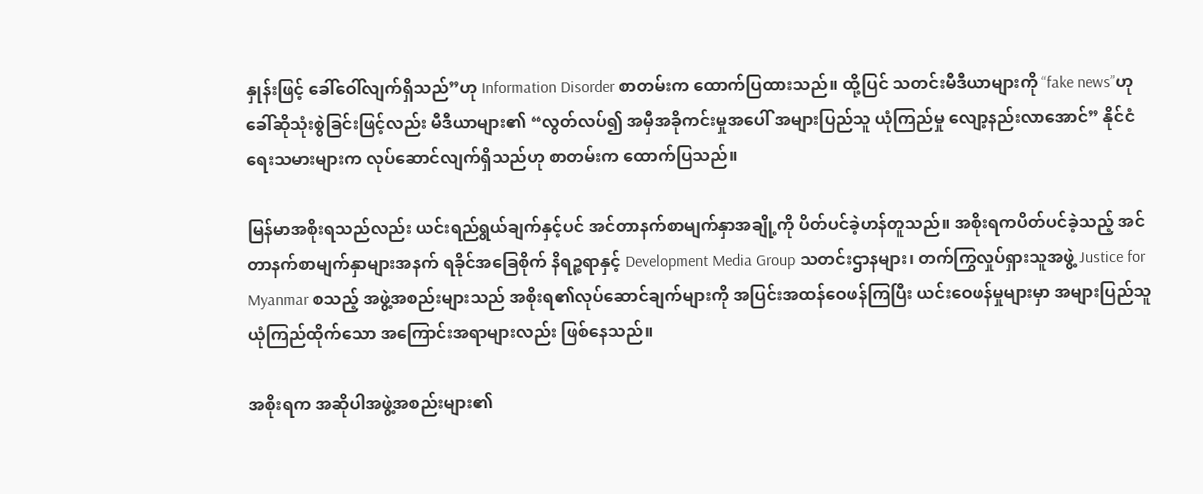နှုန်းဖြင့် ခေါ်ဝေါ်လျက်ရှိသည်”ဟု Information Disorder စာတမ်းက ထောက်ပြထားသည်။ ထို့ပြင် သတင်းမီဒီယာများကို “fake news”ဟု ခေါ်ဆိုသုံးစွဲခြင်းဖြင့်လည်း မီဒီယာများ၏ “လွတ်လပ်၍ အမှီအခိုကင်းမှုအပေါ် အများပြည်သူ ယုံကြည်မှု လျော့နည်းလာအောင်” နိုင်ငံရေးသမားများက လုပ်ဆောင်လျက်ရှိသည်ဟု စာတမ်းက ထောက်ပြသည်။

မြန်မာအစိုးရသည်လည်း ယင်းရည်ရွယ်ချက်နှင့်ပင် အင်တာနက်စာမျက်နှာအချို့ကို ပိတ်ပင်ခဲ့ဟန်တူသည်။ အစိုးရကပိတ်ပင်ခဲ့သည့် အင်တာနက်စာမျက်နှာများအနက် ရခိုင်အခြေစိုက် နိရဉ္စရာနှင့် Development Media Group သတင်းဌာနများ၊ တက်ကြွလှုပ်ရှားသူအဖွဲ့ Justice for Myanmar စသည့် အဖွဲ့အစည်းများသည် အစိုးရ၏လုပ်ဆောင်ချက်များကို အပြင်းအထန်ဝေဖန်ကြပြီး ယင်းဝေဖန်မှုများမှာ အများပြည်သူ ယုံကြည်ထိုက်သော အကြောင်းအရာများလည်း ဖြစ်နေသည်။

အစိုးရက အဆိုပါအဖွဲ့အစည်းများ၏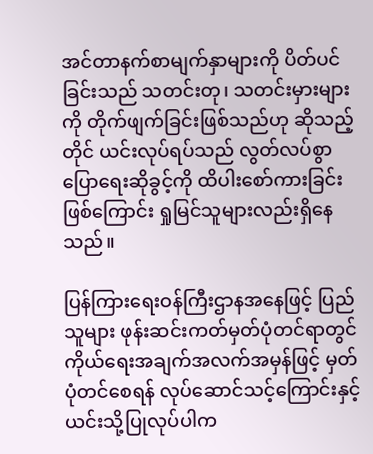အင်တာနက်စာမျက်နှာများကို ပိတ်ပင်ခြင်းသည် သတင်းတု၊ သတင်းမှားများကို တိုက်ဖျက်ခြင်းဖြစ်သည်ဟု ဆိုသည့်တိုင် ယင်းလုပ်ရပ်သည် လွတ်လပ်စွာပြောရေးဆိုခွင့်ကို ထိပါးစော်ကားခြင်းဖြစ်ကြောင်း ရှုမြင်သူများလည်းရှိနေသည်။

ပြန်ကြားရေးဝန်ကြီးဌာနအနေဖြင့် ပြည်သူများ ဖုန်းဆင်းကတ်မှတ်ပုံတင်ရာတွင် ကိုယ်ရေးအချက်အလက်အမှန်ဖြင့် မှတ်ပုံတင်စေရန် လုပ်ဆောင်သင့်ကြောင်းနှင့် ယင်းသို့ပြုလုပ်ပါက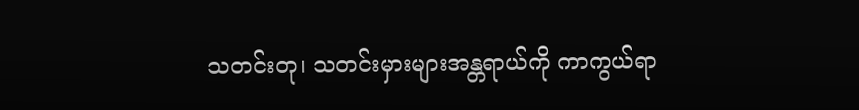သတင်းတု၊ သတင်းမှားများအန္တရာယ်ကို ကာကွယ်ရာ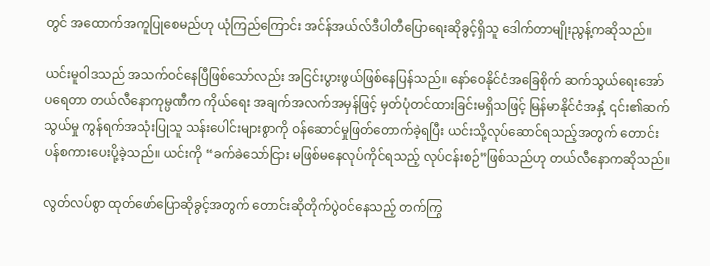တွင် အထောက်အကူပြုစေမည်ဟု ယုံကြည်ကြောင်း အင်န်အယ်လ်ဒီပါတီပြောရေးဆိုခွင့်ရှိသူ ဒေါက်တာမျိုးညွန့်ကဆိုသည်။

ယင်းမူဝါဒသည် အသက်ဝင်နေပြီဖြစ်သော်လည်း အငြင်းပွားဖွယ်ဖြစ်နေပြန်သည်။ နော်ဝေနိုင်ငံအခြေစိုက် ဆက်သွယ်ရေးအော်ပရေတာ တယ်လီနောကုမ္ပဏီက ကိုယ်ရေး အချက်အလက်အမှန်ဖြင့် မှတ်ပုံတင်ထားခြင်းမရှိသဖြင့် မြန်မာနိုင်ငံအနှံ့ ၎င်း၏ဆက်သွယ်မှု ကွန်ရက်အသုံးပြုသူ သန်းပေါင်းများစွာကို ဝန်ဆောင်မှုဖြတ်တောက်ခဲ့ရပြီး ယင်းသို့လုပ်ဆောင်ရသည့်အတွက် တောင်းပန်စကားပေးပို့ခဲ့သည်။ ယင်းကို “ခက်ခဲသော်ငြား မဖြစ်မနေလုပ်ကိုင်ရသည့် လုပ်ငန်းစဉ်”ဖြစ်သည်ဟု တယ်လီနောကဆိုသည်။

လွတ်လပ်စွာ ထုတ်ဖော်ပြောဆိုခွင့်အတွက် တောင်းဆိုတိုက်ပွဲဝင်နေသည့် တက်ကြွ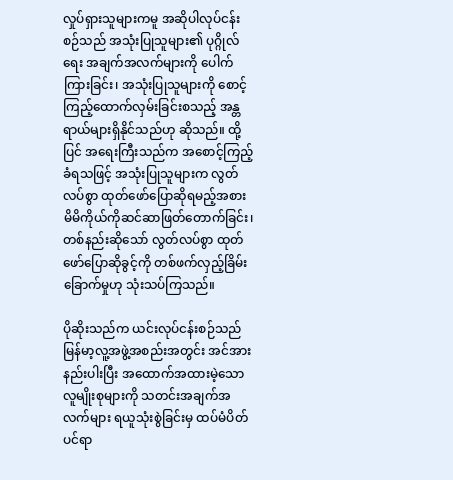လှုပ်ရှားသူများကမူ အဆိုပါလုပ်ငန်းစဉ်သည် အသုံးပြုသူများ၏ ပုဂ္ဂိုလ်ရေး အချက်အလက်များကို ပေါက်ကြားခြင်း၊ အသုံးပြုသူများကို စောင့်ကြည့်ထောက်လှမ်းခြင်းစသည့် အန္တရာယ်များရှိနိုင်သည်ဟု ဆိုသည်။ ထို့ပြင် အရေးကြီးသည်က အစောင့်ကြည့်ခံရသဖြင့် အသုံးပြုသူများက လွတ်လပ်စွာ ထုတ်ဖော်ပြောဆိုရမည့်အစား မိမိကိုယ်ကိုဆင်ဆာဖြတ်တောက်ခြင်း၊ တစ်နည်းဆိုသော် လွတ်လပ်စွာ ထုတ်ဖော်ပြောဆိုခွင့်ကို တစ်ဖက်လှည့်ခြိမ်းခြောက်မှုဟု သုံးသပ်ကြသည်။

ပိုဆိုးသည်က ယင်းလုပ်ငန်းစဉ်သည် မြန်မာ့လူ့အဖွဲ့အစည်းအတွင်း အင်အားနည်းပါးပြီး အထောက်အထားမဲ့သော လူမျိုးစုများကို သတင်းအချက်အလက်များ ရယူသုံးစွဲခြင်းမှ ထပ်မံပိတ်ပင်ရာ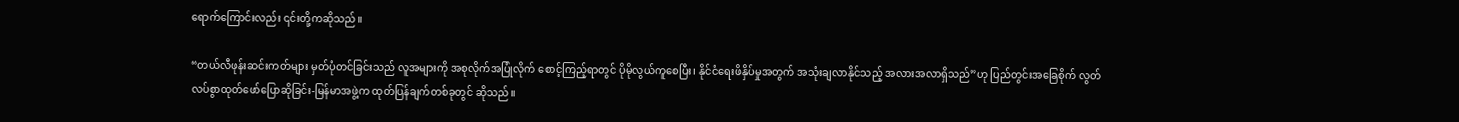ရောက်ကြောင်းလည်း ၎င်းတို့ကဆိုသည်။

“တယ်လီဖုန်းဆင်းကတ်များ မှတ်ပုံတင်ခြင်းသည် လူအများကို အစုလိုက်အပြုံလိုက် စောင့်ကြည့်ရာတွင် ပိုမိုလွယ်ကူစေပြီး၊ နိုင်ငံရေးဖိနှိပ်မှုအတွက် အသုံးချလာနိုင်သည့် အလားအလာရှိသည်”ဟု ပြည်တွင်းအခြေစိုက် လွတ်လပ်စွာထုတ်ဖော်ပြောဆိုခြင်း-မြန်မာအဖွဲ့က ထုတ်ပြန်ချက်တစ်ခုတွင် ဆိုသည်။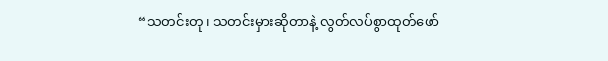“သတင်းတု၊ သတင်းမှားဆိုတာနဲ့ လွတ်လပ်စွာထုတ်ဖော်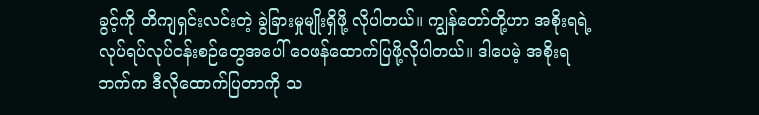ခွင့်ကို တိကျရှင်းလင်းတဲ့ ခွဲခြားမှုမျိုးရှိဖို့ လိုပါတယ်။ ကျွန်တော်တို့ဟာ အစိုးရရဲ့ လုပ်ရပ်လုပ်ငန်းစဉ်တွေအပေါ် ဝေဖန်ထောက်ပြဖို့လိုပါတယ်။ ဒါပေမဲ့ အစိုးရဘက်က ဒီလိုထောက်ပြတာကို သ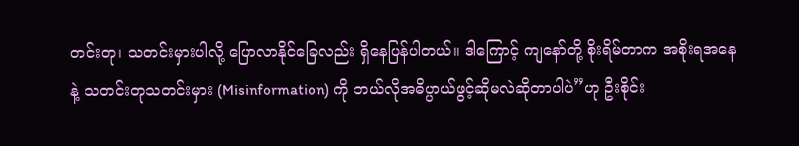တင်းတု၊ သတင်းမှားပါလို့ ပြောလာနိုင်ခြေလည်း ရှိနေပြန်ပါတယ်။ ဒါကြောင့် ကျနော်တို့ စိုးရိမ်တာက အစိုးရအနေနဲ့ သတင်းတုသတင်းမှား (Misinformation) ကို ဘယ်လိုအဓိပ္ပာယ်ဖွင့်ဆိုမလဲဆိုတာပါပဲ”ဟု ဦးစိုင်း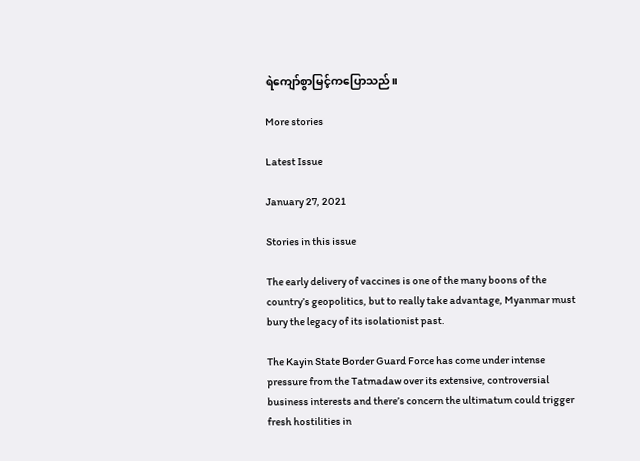ရဲကျော်စွာမြင့်ကပြောသည်။

More stories

Latest Issue

January 27, 2021

Stories in this issue

The early delivery of vaccines is one of the many boons of the country’s geopolitics, but to really take advantage, Myanmar must bury the legacy of its isolationist past.

The Kayin State Border Guard Force has come under intense pressure from the Tatmadaw over its extensive, controversial business interests and there’s concern the ultimatum could trigger fresh hostilities in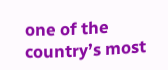one of the country’s most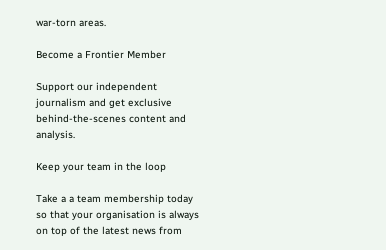war-torn areas.

Become a Frontier Member

Support our independent journalism and get exclusive behind-the-scenes content and analysis.

Keep your team in the loop

Take a a team membership today so that your organisation is always on top of the latest news from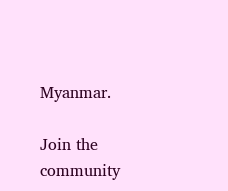Myanmar.

Join the community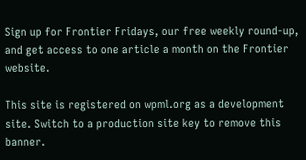Sign up for Frontier Fridays, our free weekly round-up, and get access to one article a month on the Frontier website.

This site is registered on wpml.org as a development site. Switch to a production site key to remove this banner.